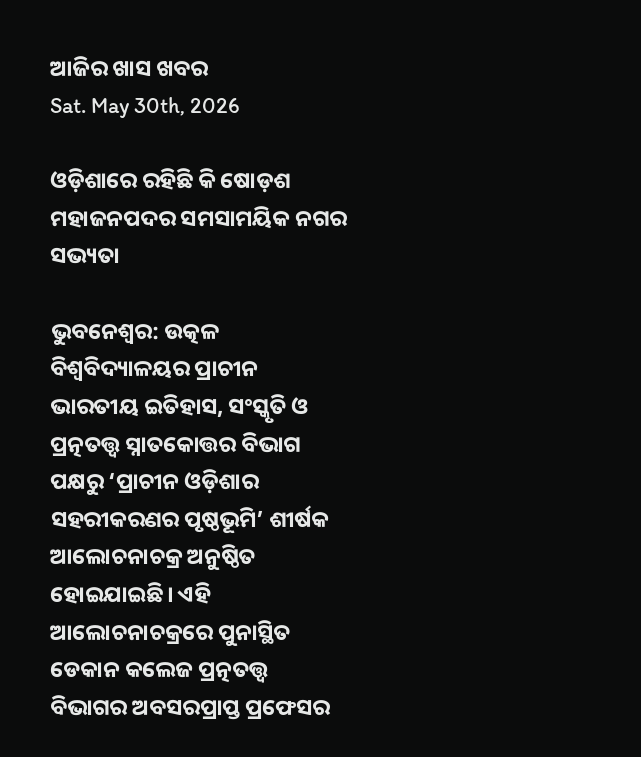ଆଜିର ଖାସ ଖବର
Sat. May 30th, 2026

ଓଡ଼ିଶାରେ ରହିଛି କି ଷୋଡ଼ଶ ମହାଜନପଦର ସମସାମୟିକ ନଗର ସଭ୍ୟତା

ଭୁବନେଶ୍ୱର: ଉତ୍କଳ ବିଶ୍ୱବିଦ୍ୟାଳୟର ପ୍ରାଚୀନ ଭାରତୀୟ ଇତିହାସ, ସଂସ୍କୃତି ଓ ପ୍ରତ୍ନତତ୍ତ୍ୱ ସ୍ନାତକୋତ୍ତର ବିଭାଗ ପକ୍ଷରୁ ‘ପ୍ରାଚୀନ ଓଡ଼ିଶାର ସହରୀକରଣର ପୃଷ୍ଠଭୂମି’ ଶୀର୍ଷକ ଆଲୋଚନାଚକ୍ର ଅନୁଷ୍ଠିତ ହୋଇଯାଇଛି। ଏହି ଆଲୋଚନାଚକ୍ରରେ ପୁନାସ୍ଥିତ ଡେକାନ କଲେଜ ପ୍ରତ୍ନତତ୍ତ୍ୱ ବିଭାଗର ଅବସରପ୍ରାପ୍ତ ପ୍ରଫେସର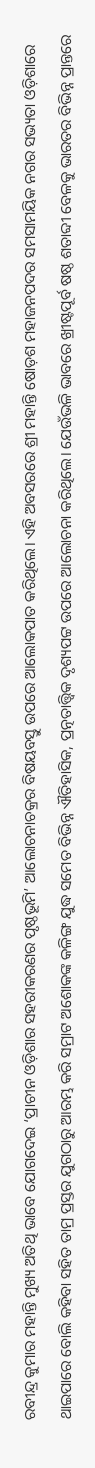ରବୀନ୍ଦ୍ର କୁମାର ମହାନ୍ତି ମୁଖ୍ୟ ଅତିଥି ଭାବେ ଯୋଗଦେଇ ‘ପ୍ରାଚୀନ ଓଡ଼ିଶାର ସହରୀକରଣର ପୃଷ୍ଠଭୂମି’ ଆଲୋଚନାଚକ୍ରର ବିଷୟବସ୍ତୁ ଉପରେ ଆଲୋକପାତ କରିଥିଲେ। ଏହି ଅବସରରେ ଶ୍ରୀ ମହାନ୍ତି ଷୋଡ଼ଶ ମହାଜନପଦର ସମସାମୟିକ ନଗର ସଭ୍ୟତା ଓଡ଼ିଶାରେ ଥାଇପାରେ ବୋଲି କହିବା ସହିତ ତାମ୍ର ପ୍ରସ୍ତର ଯୁଗଠାରୁ ଆରମ୍ଭ କରି ସମ୍ରାଟ ଅଶୋକଙ୍କ କଳିଙ୍ଗ ଯୁଦ୍ଧ ସମେତ ବିଭିନ୍ନ ଐତିହାସିକ, ପ୍ରତ୍ନତାତ୍ତ୍ୱିକ ଦୃଶ୍ୟପଟ୍ଟ ଉପରେ ଆଲୋଚନା କରିଥିଲେ। ଯେଉଁଭଳି ଭାବରେ ଖ୍ରୀଷ୍ଟପୂର୍ବ ଷଷ୍ଠ ଶତାବ୍ଦୀ ବେଳକୁ ଭାରତର ବିଭିନ୍ନ ପ୍ରାନ୍ତରେ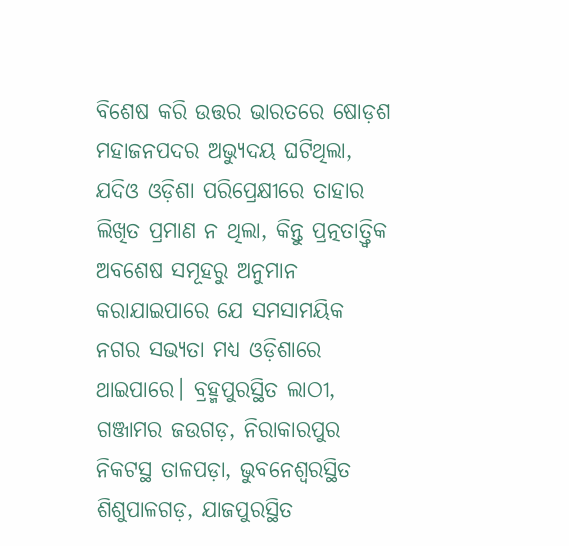ବିଶେଷ କରି ଉତ୍ତର ଭାରତରେ ଷୋଡ଼ଶ ମହାଜନପଦର ଅଭ୍ୟୁଦୟ ଘଟିଥିଲା, ଯଦିଓ ଓଡ଼ିଶା ପରିପ୍ରେକ୍ଷୀରେ ତାହାର ଲିଖିତ ପ୍ରମାଣ ନ ଥିଲା, କିନ୍ତୁ ପ୍ରତ୍ନତାତ୍ତ୍ୱିକ ଅବଶେଷ ସମୂହରୁ ଅନୁମାନ କରାଯାଇପାରେ ଯେ ସମସାମୟିକ ନଗର ସଭ୍ୟତା ମଧ୍ୟ ଓଡ଼ିଶାରେ ଥାଇପାରେ। ବ୍ରହ୍ମପୁରସ୍ଥିତ ଲାଠୀ, ଗଞ୍ଜାମର ଜଉଗଡ଼, ନିରାକାରପୁର ନିକଟସ୍ଥ ତାଳପଡ଼ା, ଭୁବନେଶ୍ୱରସ୍ଥିତ ଶିଶୁପାଳଗଡ଼, ଯାଜପୁରସ୍ଥିତ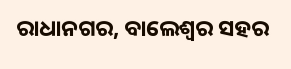ରାଧାନଗର, ବାଲେଶ୍ୱର ସହର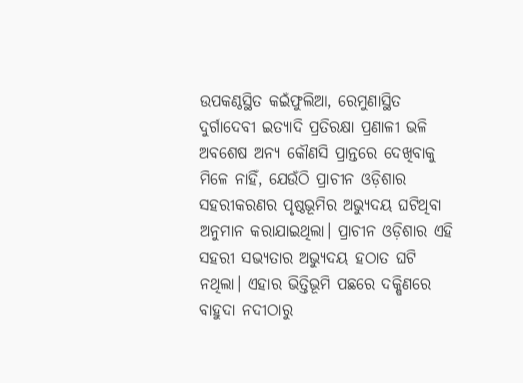ଉପକଣ୍ଠସ୍ଥିତ କଇଁଫୁଲିଆ, ରେମୁଣାସ୍ଥିତ ଦୁର୍ଗାଦେବୀ ଇତ୍ୟାଦି ପ୍ରତିରକ୍ଷା ପ୍ରଣାଳୀ ଭଳି ଅବଶେଷ ଅନ୍ୟ କୌଣସି ପ୍ରାନ୍ତରେ ଦେଖିବାକୁ ମିଳେ ନାହିଁ, ଯେଉଁଠି ପ୍ରାଚୀନ ଓଡ଼ିଶାର ସହରୀକରଣର ପୃଷ୍ଠଭୂମିର ଅଭ୍ୟୁଦୟ ଘଟିଥିବା ଅନୁମାନ କରାଯାଇଥିଲା। ପ୍ରାଚୀନ ଓଡ଼ିଶାର ଏହି ସହରୀ ସଭ୍ୟତାର ଅଭ୍ୟୁଦୟ ହଠାତ ଘଟି ନଥିଲା। ଏହାର ଭିତ୍ତିଭୂମି ପଛରେ ଦକ୍ଷିଣରେ ବାହୁଦା ନଦୀଠାରୁ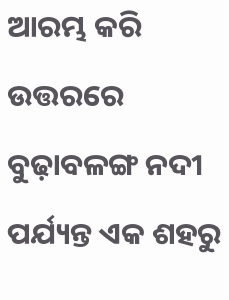ଆରମ୍ଭ କରି ଉତ୍ତରରେ ବୁଢ଼ାବଳଙ୍ଗ ନଦୀ ପର୍ଯ୍ୟନ୍ତ ଏକ ଶହରୁ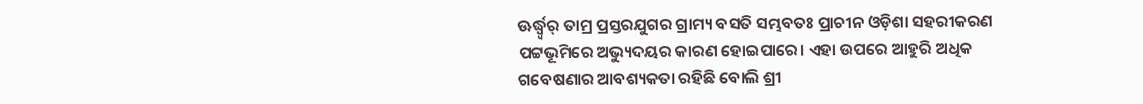ଊର୍ଦ୍ଧ୍ବ୍ୱର୍ ତାମ୍ର ପ୍ରସ୍ତରଯୁଗର ଗ୍ରାମ୍ୟ ବସତି ସମ୍ଭବତଃ ପ୍ରାଚୀନ ଓଡ଼ିଶା ସହରୀକରଣ ପଟ୍ଟଭୂମିରେ ଅଭ୍ୟୁଦୟର କାରଣ ହୋଇପାରେ। ଏହା ଉପରେ ଆହୁରି ଅଧିକ ଗବେଷଣାର ଆବଶ୍ୟକତା ରହିଛି ବୋଲି ଶ୍ରୀ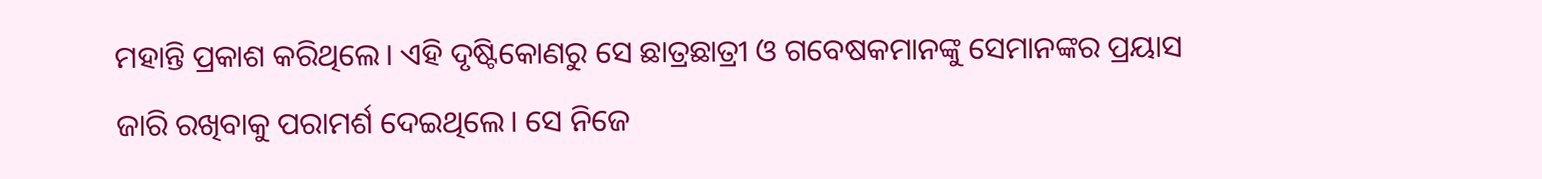ମହାନ୍ତି ପ୍ରକାଶ କରିଥିଲେ। ଏହି ଦୃଷ୍ଟିକୋଣରୁ ସେ ଛାତ୍ରଛାତ୍ରୀ ଓ ଗବେଷକମାନଙ୍କୁ ସେମାନଙ୍କର ପ୍ରୟାସ ଜାରି ରଖିବାକୁ ପରାମର୍ଶ ଦେଇଥିଲେ। ସେ ନିଜେ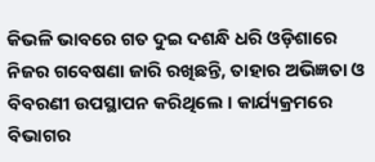କିଭଳି ଭାବରେ ଗତ ଦୁଇ ଦଶନ୍ଧି ଧରି ଓଡ଼ିଶାରେ ନିଜର ଗବେଷଣା ଜାରି ରଖିଛନ୍ତି, ତାହାର ଅଭିଜ୍ଞତା ଓ ବିବରଣୀ ଉପସ୍ଥାପନ କରିଥିଲେ। କାର୍ଯ୍ୟକ୍ରମରେ ବିଭାଗର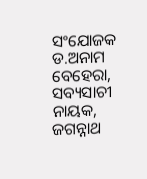ସଂଯୋଜକ ଡ.ଅନାମ ବେହେରା, ସବ୍ୟସାଚୀ ନାୟକ, ଜଗନ୍ନାଥ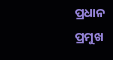ପ୍ରଧାନ ପ୍ରମୁଖ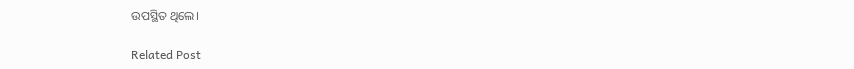ଉପସ୍ଥିତ ଥିଲେ।

Related Post